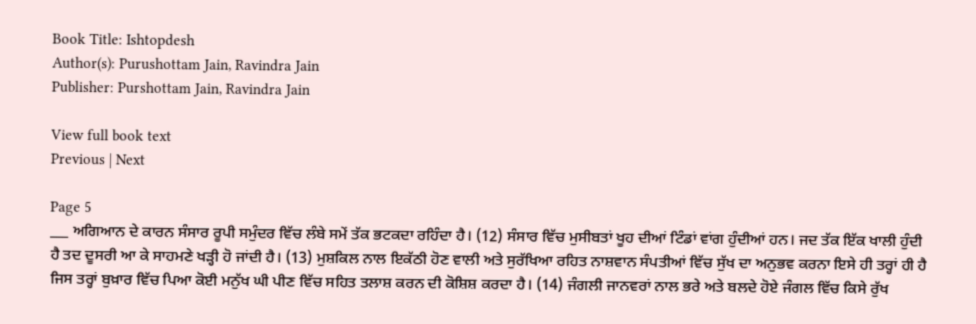Book Title: Ishtopdesh
Author(s): Purushottam Jain, Ravindra Jain
Publisher: Purshottam Jain, Ravindra Jain

View full book text
Previous | Next

Page 5
___ ਅਗਿਆਨ ਦੇ ਕਾਰਨ ਸੰਸਾਰ ਰੂਪੀ ਸਮੁੰਦਰ ਵਿੱਚ ਲੰਬੇ ਸਮੇਂ ਤੱਕ ਭਟਕਦਾ ਰਹਿੰਦਾ ਹੈ। (12) ਸੰਸਾਰ ਵਿੱਚ ਮੁਸੀਬਤਾਂ ਖੂਹ ਦੀਆਂ ਟਿੰਡਾਂ ਵਾਂਗ ਹੁੰਦੀਆਂ ਹਨ। ਜਦ ਤੱਕ ਇੱਕ ਖਾਲੀ ਹੁੰਦੀ ਹੈ ਤਦ ਦੂਸਰੀ ਆ ਕੇ ਸਾਹਮਣੇ ਖੜ੍ਹੀ ਹੋ ਜਾਂਦੀ ਹੈ। (13) ਮੁਸ਼ਕਿਲ ਨਾਲ ਇਕੱਠੀ ਹੋਣ ਵਾਲੀ ਅਤੇ ਸੁਰੱਖਿਆ ਰਹਿਤ ਨਾਸ਼ਵਾਨ ਸੰਪਤੀਆਂ ਵਿੱਚ ਸੁੱਖ ਦਾ ਅਨੁਭਵ ਕਰਨਾ ਇਸੇ ਹੀ ਤਰ੍ਹਾਂ ਹੀ ਹੈ ਜਿਸ ਤਰ੍ਹਾਂ ਬੁਖ਼ਾਰ ਵਿੱਚ ਪਿਆ ਕੋਈ ਮਨੁੱਖ ਘੀ ਪੀਣ ਵਿੱਚ ਸਹਿਤ ਤਲਾਸ਼ ਕਰਨ ਦੀ ਕੋਸ਼ਿਸ਼ ਕਰਦਾ ਹੈ। (14) ਜੰਗਲੀ ਜਾਨਵਰਾਂ ਨਾਲ ਭਰੇ ਅਤੇ ਬਲਦੇ ਹੋਏ ਜੰਗਲ ਵਿੱਚ ਕਿਸੇ ਰੁੱਖ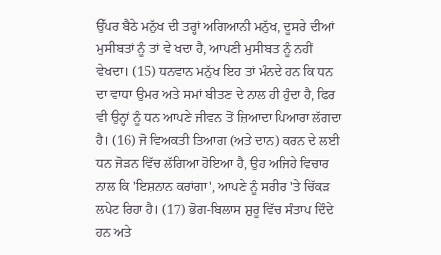ਉੱਪਰ ਬੈਠੇ ਮਨੁੱਖ ਦੀ ਤਰ੍ਹਾਂ ਅਗਿਆਨੀ ਮਨੁੱਖ, ਦੂਸਰੇ ਦੀਆਂ ਮੁਸੀਬਤਾਂ ਨੂੰ ਤਾਂ ਵੇ ਖਦਾ ਹੈ, ਆਪਣੀ ਮੁਸੀਬਤ ਨੂੰ ਨਹੀਂ ਵੇਖਦਾ। (15) ਧਨਵਾਨ ਮਨੁੱਖ ਇਹ ਤਾਂ ਮੰਨਦੇ ਹਨ ਕਿ ਧਨ ਦਾ ਵਾਧਾ ਉਮਰ ਅਤੇ ਸਮਾਂ ਬੀਤਣ ਦੇ ਨਾਲ ਹੀ ਹੁੰਦਾ ਹੈ, ਫਿਰ ਵੀ ਉਨ੍ਹਾਂ ਨੂੰ ਧਨ ਆਪਣੇ ਜੀਵਨ ਤੋਂ ਜ਼ਿਆਦਾ ਪਿਆਰਾ ਲੱਗਦਾ ਹੈ। (16) ਜੋ ਵਿਅਕਤੀ ਤਿਆਗ (ਅਤੇ ਦਾਨ) ਕਰਨ ਦੇ ਲਈ ਧਨ ਜੋੜਨ ਵਿੱਚ ਲੱਗਿਆ ਹੋਇਆ ਹੈ, ਉਹ ਅਜਿਹੇ ਵਿਚਾਰ ਨਾਲ ਕਿ 'ਇਸ਼ਨਾਨ ਕਰਾਂਗਾ', ਆਪਣੇ ਨੂੰ ਸਰੀਰ 'ਤੇ ਚਿੱਕੜ ਲਪੇਟ ਰਿਹਾ ਹੈ। (17) ਭੋਗ-ਬਿਲਾਸ ਸ਼ੁਰੂ ਵਿੱਚ ਸੰਤਾਪ ਦਿੰਦੇ ਹਨ ਅਤੇ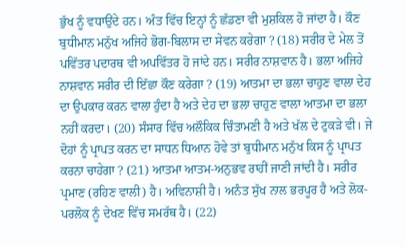ਭੁੱਖ ਨੂੰ ਵਧਾਉਂਦੇ ਹਨ। ਅੰਤ ਵਿੱਚ ਇਨ੍ਹਾਂ ਨੂੰ ਛੱਡਣਾ ਵੀ ਮੁਸ਼ਕਿਲ ਹੋ ਜਾਂਦਾ ਹੈ। ਕੌਣ ਬੁਧੀਮਾਨ ਮਨੁੱਖ ਅਜਿਹੇ ਭੋਗ-ਬਿਲਾਸ ਦਾ ਸੇਵਨ ਕਰੇਗਾ ? (18) ਸਰੀਰ ਦੇ ਮੇਲ ਤੋਂ ਪਵਿੱਤਰ ਪਦਾਰਥ ਵੀ ਅਪਵਿੱਤਰ ਹੋ ਜਾਂਦੇ ਹਨ। ਸਰੀਰ ਨਾਸ਼ਵਾਨ ਹੈ। ਭਲਾ ਅਜਿਹੇ ਨਾਸ਼ਵਾਨ ਸਰੀਰ ਦੀ ਇੱਛਾ ਕੌਣ ਕਰੇਗਾ ? (19) ਆਤਮਾ ਦਾ ਭਲਾ ਚਾਹੁਣ ਵਾਲਾ ਦੇਹ ਦਾ ਉਪਕਾਰ ਕਰਨ ਵਾਲਾ ਹੁੰਦਾ ਹੈ ਅਤੇ ਦੇਹ ਦਾ ਭਲਾ ਚਾਹੁਣ ਵਾਲਾ ਆਤਮਾ ਦਾ ਭਲਾ ਨਹੀਂ ਕਰਦਾ। (20) ਸੰਸਾਰ ਵਿੱਚ ਅਲੌਕਿਕ ਚਿੰਤਾਮਣੀ ਹੈ ਅਤੇ ਖੱਲ ਦੇ ਟੁਕੜੇ ਵੀ। ਜੇ ਦੋਹਾਂ ਨੂੰ ਪ੍ਰਾਪਤ ਕਰਨ ਦਾ ਸਾਧਨ ਧਿਆਨ ਹੋਵੇ ਤਾਂ ਬੁਧੀਮਾਨ ਮਨੁੱਖ ਕਿਸ ਨੂੰ ਪ੍ਰਾਪਤ ਕਰਨਾ ਚਾਹੇਗਾ ? (21) ਆਤਮਾ ਆਤਮ-ਅਨੁਭਵ ਰਾਹੀਂ ਜਾਣੀ ਜਾਂਦੀ ਹੈ। ਸਰੀਰ ਪ੍ਰਮਾਣ (ਰਹਿਣ ਵਾਲੀ) ਹੈ। ਅਵਿਨਾਸ਼ੀ ਹੈ। ਅਨੰਤ ਸੁੱਖ ਨਾਲ ਭਰਪੂਰ ਹੈ ਅਤੇ ਲੋਕ-ਪਰਲੋਕ ਨੂੰ ਦੇਖਣ ਵਿੱਚ ਸਮਰੱਥ ਹੈ। (22)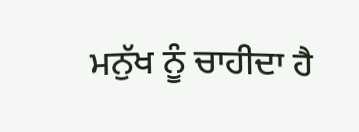ਮਨੁੱਖ ਨੂੰ ਚਾਹੀਦਾ ਹੈ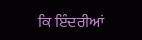ਕਿ ਇੰਦਰੀਆਂ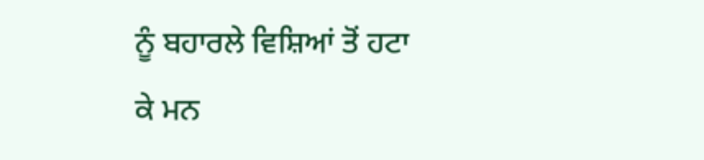ਨੂੰ ਬਹਾਰਲੇ ਵਿਸ਼ਿਆਂ ਤੋਂ ਹਟਾ ਕੇ ਮਨ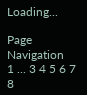Loading...

Page Navigation
1 ... 3 4 5 6 7 8